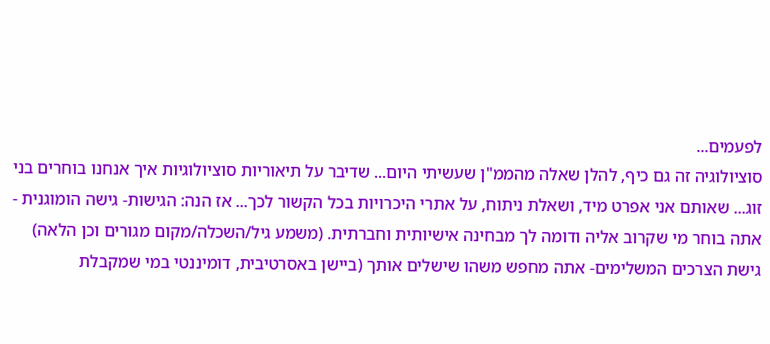לפעמים...
סוציולוגיה זה גם כיף, להלן שאלה מהממ"ן שעשיתי היום... שדיבר על תיאוריות סוציולוגיות איך אנחנו בוחרים בני זוג... שאותם אני אפרט מיד, ושאלת ניתוח, על אתרי היכרויות בכל הקשור לכך... אז הנה: הגישות- גישה הומוגנית - אתה בוחר מי שקרוב אליה ודומה לך מבחינה אישיותית וחברתית. (משמע גיל/השכלה/מקום מגורים וכן הלאה) גישת הצרכים המשלימים- אתה מחפש משהו שישלים אותך (ביישן באסרטיבית, דומיננטי במי שמקבלת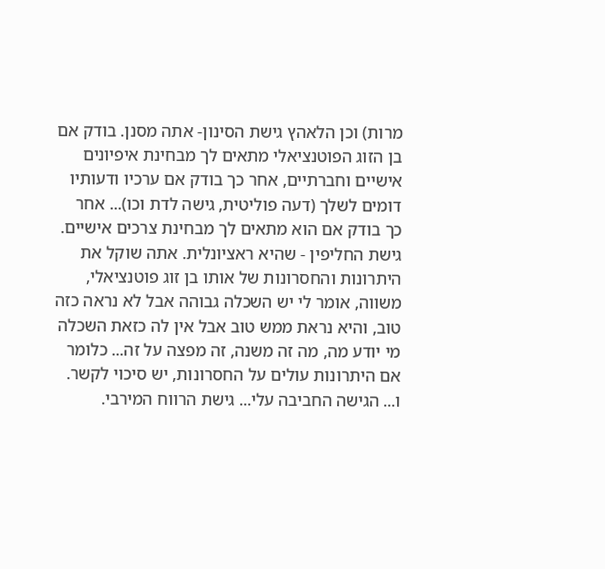מרות) וכן הלאהץ גישת הסינון- אתה מסנן. בודק אם בן הזוג הפוטנציאלי מתאים לך מבחינת איפיונים אישיים וחברתיים, אחר כך בודק אם ערכיו ודעותיו דומים לשלך (דעה פוליטית, גישה לדת וכו)... אחר כך בודק אם הוא מתאים לך מבחינת צרכים אישיים. גישת החליפין - שהיא ראציונלית. אתה שוקל את היתרונות והחסרונות של אותו בן זוג פוטנציאלי, משווה, אומר לי יש השכלה גבוהה אבל לא נראה כזה טוב, והיא נראת ממש טוב אבל אין לה כזאת השכלה מי יודע מה, מה זה משנה, זה מפצה על זה... כלומר אם היתרונות עולים על החסרונות, יש סיכוי לקשר. ו... הגישה החביבה עלי... גישת הרווח המירבי.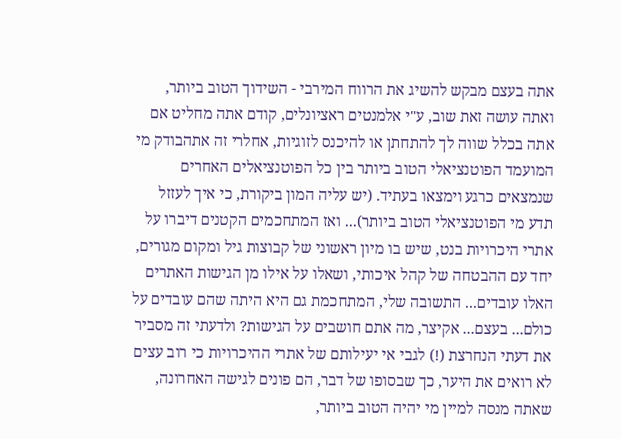אתה בעצם מבקש להשיג את הרווח המירבי - השידוך הטוב ביותר, ואתה עושה זאת שוב, ע"י אלמנטים ראציונלים, קודם אתה מחליט אם אתה בכלל שווה לך להתחתן או להיכנס לזוגיות, אחלרי זה אתהבודק מי המועמד הפוטנציאלי הטוב ביותר בין כל הפוטנציאלים האחרים שנמצאים כרגע וימצאו בעתיד. (יש עליה המון ביקורת, כי איך לעזזל תדע מי הפוטנציאלי הטוב ביותר)... ואז המתחכמים הקטנים דיברו על אתרי היכרויות בנט, שיש בו מיון ראשוני של קבוצות גיל ומקום מגורים, יחד עם ההבטחה של קהל איכותי, ושאלו על אילו מן הגישות האתרים האלו עובדים... התשובה שלי, המתחכמת גם היא היתה שהם עובדים על כולם... בעצם... אקיצר, מה אתם חושבים על הגישות? ולדעתי זה מסביר את דעתי הנחרצת (!) לגבי אי יעילותם של אתרי ההיכרויות כי רוב עצים לא רואים את היער, כך שבסופו של דבר, הם פונים לגישה האחרונה, שאתה מנסה למיין מי יהיה הטוב ביותר,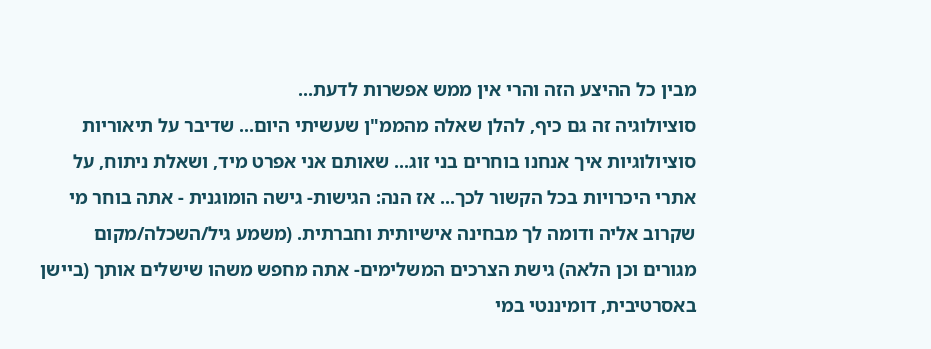מבין כל ההיצע הזה והרי אין ממש אפשרות לדעת...
סוציולוגיה זה גם כיף, להלן שאלה מהממ"ן שעשיתי היום... שדיבר על תיאוריות סוציולוגיות איך אנחנו בוחרים בני זוג... שאותם אני אפרט מיד, ושאלת ניתוח, על אתרי היכרויות בכל הקשור לכך... אז הנה: הגישות- גישה הומוגנית - אתה בוחר מי שקרוב אליה ודומה לך מבחינה אישיותית וחברתית. (משמע גיל/השכלה/מקום מגורים וכן הלאה) גישת הצרכים המשלימים- אתה מחפש משהו שישלים אותך (ביישן באסרטיבית, דומיננטי במי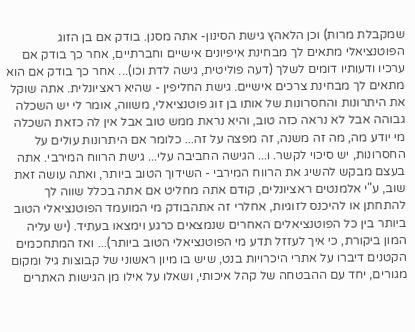שמקבלת מרות) וכן הלאהץ גישת הסינון- אתה מסנן. בודק אם בן הזוג הפוטנציאלי מתאים לך מבחינת איפיונים אישיים וחברתיים, אחר כך בודק אם ערכיו ודעותיו דומים לשלך (דעה פוליטית, גישה לדת וכו)... אחר כך בודק אם הוא מתאים לך מבחינת צרכים אישיים. גישת החליפין - שהיא ראציונלית. אתה שוקל את היתרונות והחסרונות של אותו בן זוג פוטנציאלי, משווה, אומר לי יש השכלה גבוהה אבל לא נראה כזה טוב, והיא נראת ממש טוב אבל אין לה כזאת השכלה מי יודע מה, מה זה משנה, זה מפצה על זה... כלומר אם היתרונות עולים על החסרונות, יש סיכוי לקשר. ו... הגישה החביבה עלי... גישת הרווח המירבי. אתה בעצם מבקש להשיג את הרווח המירבי - השידוך הטוב ביותר, ואתה עושה זאת שוב, ע"י אלמנטים ראציונלים, קודם אתה מחליט אם אתה בכלל שווה לך להתחתן או להיכנס לזוגיות, אחלרי זה אתהבודק מי המועמד הפוטנציאלי הטוב ביותר בין כל הפוטנציאלים האחרים שנמצאים כרגע וימצאו בעתיד. (יש עליה המון ביקורת, כי איך לעזזל תדע מי הפוטנציאלי הטוב ביותר)... ואז המתחכמים הקטנים דיברו על אתרי היכרויות בנט, שיש בו מיון ראשוני של קבוצות גיל ומקום מגורים, יחד עם ההבטחה של קהל איכותי, ושאלו על אילו מן הגישות האתרים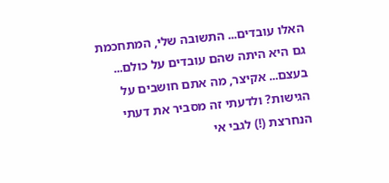האלו עובדים... התשובה שלי, המתחכמת גם היא היתה שהם עובדים על כולם... בעצם... אקיצר, מה אתם חושבים על הגישות? ולדעתי זה מסביר את דעתי הנחרצת (!) לגבי אי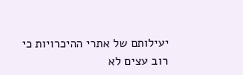יעילותם של אתרי ההיכרויות כי רוב עצים לא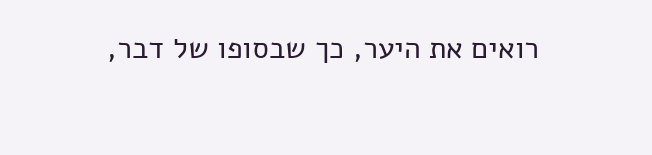רואים את היער, כך שבסופו של דבר,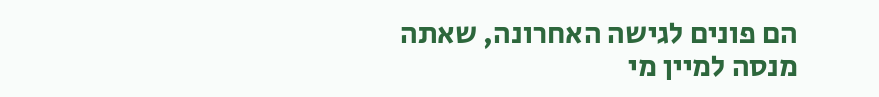הם פונים לגישה האחרונה, שאתה מנסה למיין מי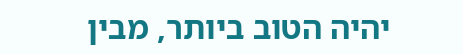יהיה הטוב ביותר, מבין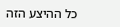כל ההיצע הזה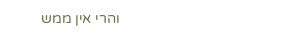והרי אין ממש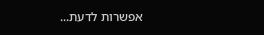אפשרות לדעת...